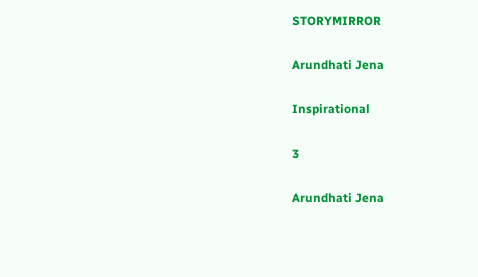STORYMIRROR

Arundhati Jena

Inspirational

3

Arundhati Jena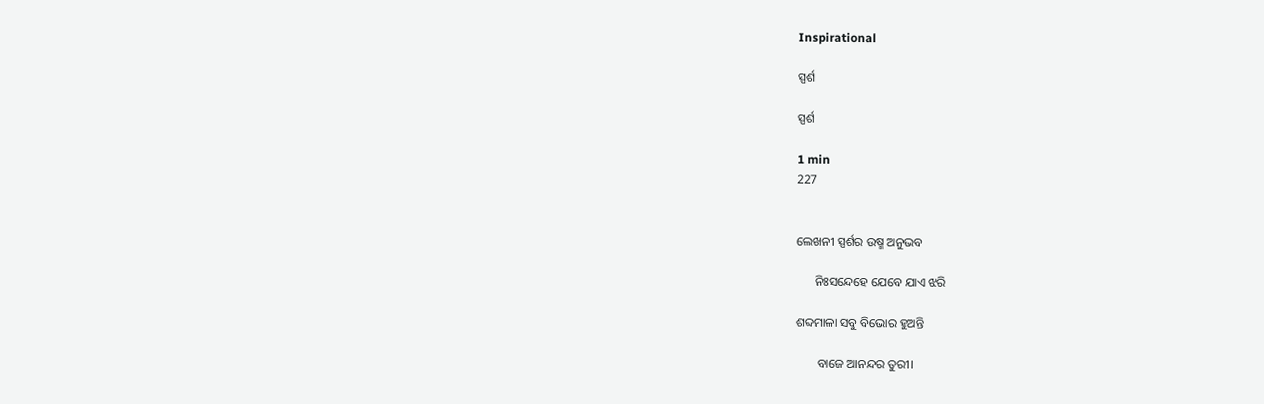Inspirational

ସ୍ପର୍ଶ

ସ୍ପର୍ଶ

1 min
227


ଲେଖନୀ ସ୍ପର୍ଶର ଉଷ୍ମ ଅନୁଭବ

      ନିଃସନ୍ଦେହେ ଯେବେ ଯାଏ ଝରି

ଶବ୍ଦମାଳା ସବୁ ବିଭୋର ହୁଅନ୍ତି

       ବାଜେ ଆନନ୍ଦର ତୁରୀ।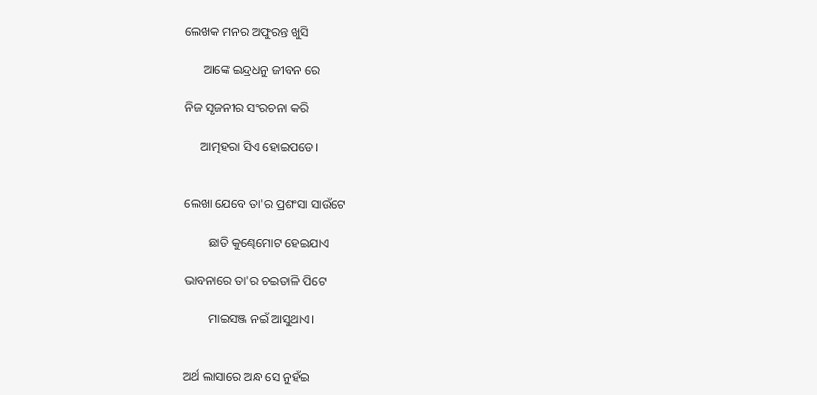ଲେଖକ ମନର ଅଫୁରନ୍ତ ଖୁସି

      ଆଙ୍କେ ଇନ୍ଦ୍ରଧନୁ ଜୀବନ ରେ

ନିଜ ସୃଜନୀର ସଂରଚନା କରି

     ଆତ୍ମହରା ସିଏ ହୋଇପଡେ।


ଲେଖା ଯେବେ ତା'ର ପ୍ରଶଂସା ସାଉଁଟେ

        ଛାତି କୁଣ୍ଢେମୋଟ ହେଇଯାଏ

ଭାବନାରେ ତା'ର ଚଇତାଳି ପିଟେ

        ମାଇସଞ୍ଜ ନଇଁ ଆସୁଥାଏ।


ଅର୍ଥ ଲାସାରେ ଅନ୍ଧ ସେ ନୁହଁଇ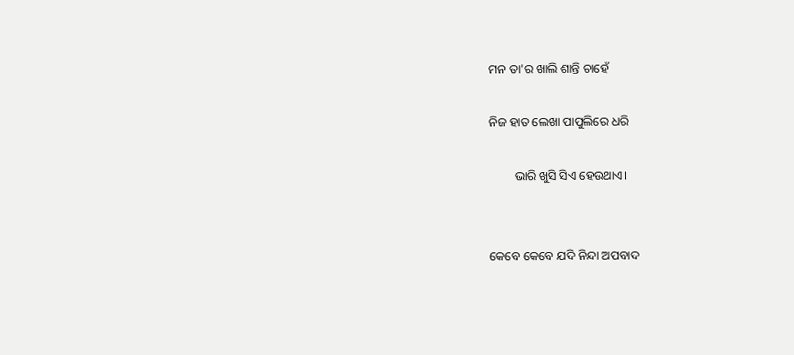ମନ ତା'ର ଖାଲି ଶାନ୍ତି ଚାହେଁ

ନିଜ ହାତ ଲେଖା ପାପୁଲିରେ ଧରି

        ଭାରି ଖୁସି ସିଏ ହେଉଥାଏ।


କେବେ କେବେ ଯଦି ନିନ୍ଦା ଅପବାଦ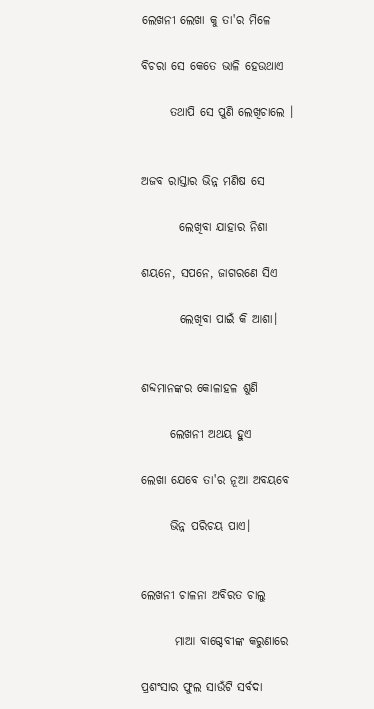ଲେଖନୀ ଲେଖା କୁ ତା'ର ମିଳେ

ବିଚରା ସେ କେତେ ଭାଳି ହେଉଥାଏ

      ତଥାପି ସେ ପୁଣି ଲେଖିଚାଲେ ।


ଅଜବ ରାସ୍ତାର ଭିନ୍ନ ମଣିଷ ସେ

        ଲେଖିବା ଯାହାର ନିଶା

ଶୟନେ, ସପନେ, ଜାଗରଣେ ସିଏ

        ଲେଖିବା ପାଇଁ କି ଆଶା।


ଶବ୍ଦମାନଙ୍କର କୋଳାହଳ ଶୁଣି

      ଲେଖନୀ ଅଥୟ ହୁଏ

ଲେଖା ଯେବେ ତା'ର ନୂଆ ଅବୟବେ

      ଭିନ୍ନ ପରିଚୟ ପାଏ।


ଲେଖନୀ ଚାଳନା ଅବିରତ ଚାଲୁ

       ମାଆ ବାଗ୍ଦେବୀଙ୍କ କରୁଣାରେ

ପ୍ରଶଂସାର ଫୁଲ ସାଉଁଟି ସର୍ବଦା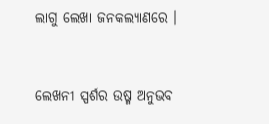ଲାଗୁ ଲେଖା ଜନକଲ୍ୟାଣରେ ।


ଲେଖନୀ ସ୍ପର୍ଶର ଉଷ୍ମ ଅନୁଭବ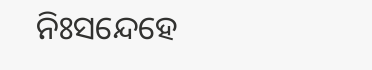ନିଃସନ୍ଦେହେ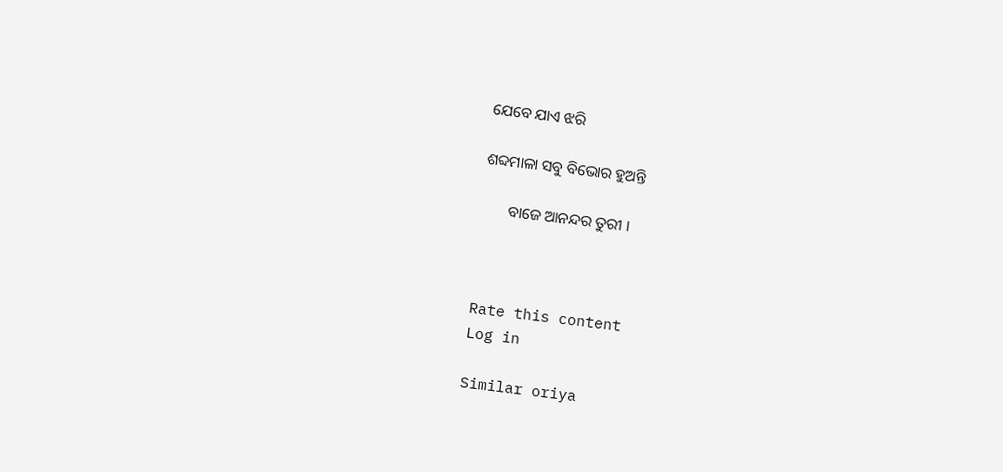ଯେବେ ଯାଏ ଝରି

ଶବ୍ଦମାଳା ସବୁ ବିଭୋର ହୁଅନ୍ତି

       ବାଜେ ଆନନ୍ଦର ତୁରୀ ।



Rate this content
Log in

Similar oriya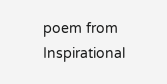poem from Inspirational